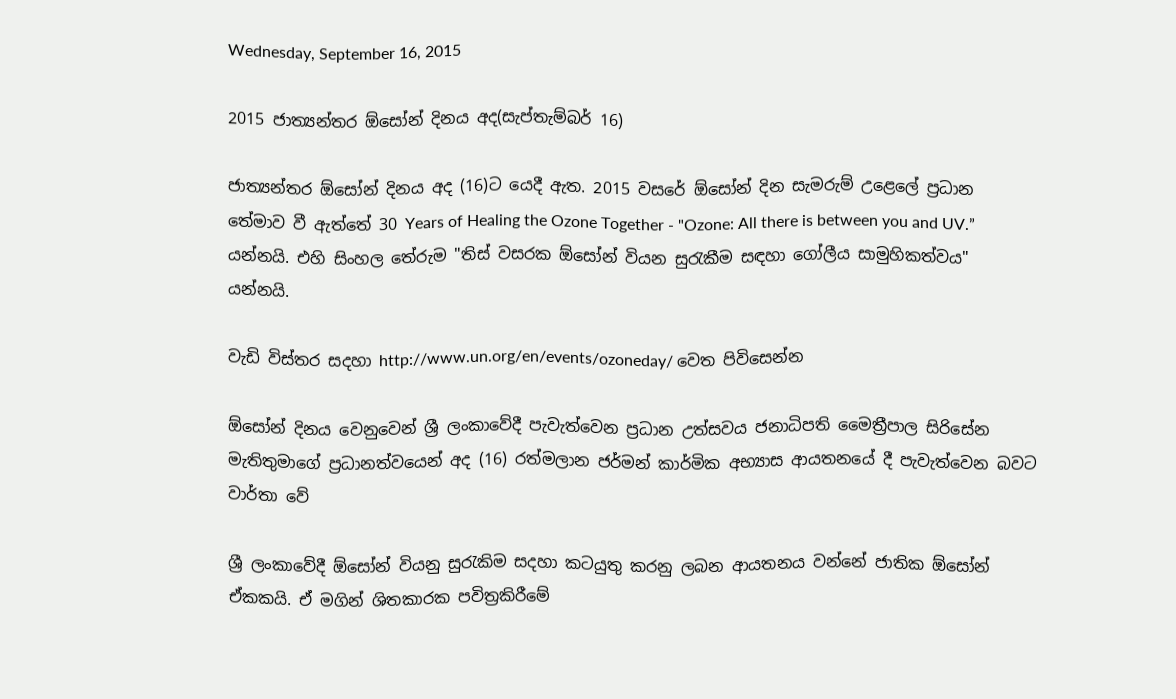Wednesday, September 16, 2015

2015 ජාත්‍යන්තර ඕසෝන් දිනය අද(සැප්තැම්බර් 16)

ජාත්‍යන්තර ඕසෝන් දිනය අද (16)ට යෙදී ඇත. 2015 වසරේ ඕසෝන් දින සැමරුම් උළෙලේ ප්‍රධාන තේමාව වී ඇත්තේ 30 Years of Healing the Ozone Together - "Ozone: All there is between you and UV.” යන්නයි. එහි සිංහල තේරුම "තිස් වසරක ඕසෝන් වියන සුරැකීම සඳහා ගෝලීය සාමුහිකත්වය" යන්නයි.

වැඩි විස්තර සදහා http://www.un.org/en/events/ozoneday/ වෙත පිවිසෙන්න

ඕසෝන් දිනය වෙනුවෙන් ශ්‍රී ලංකාවේදී පැවැත්වෙන ප්‍රධාන උත්සවය ජනාධිපති මෛත්‍රීපාල සිරිසේන මැතිතුමාගේ ප්‍රධානත්වයෙන් අද (16) රත්මලාන ජර්මන් කාර්මික අභ්‍යාස ආයතනයේ දී පැවැත්වෙන බවට වාර්තා වේ

ශ්‍රී ලංකාවේදී ඕසෝන් වියනු සුරැකිම සදහා කටයුතු කරනු ලබන ආයතනය වන්නේ ජාතික ඕසෝන් ඒකකයි. ඒ මගින් ශිතකාරක පවිත්‍රකිරීමේ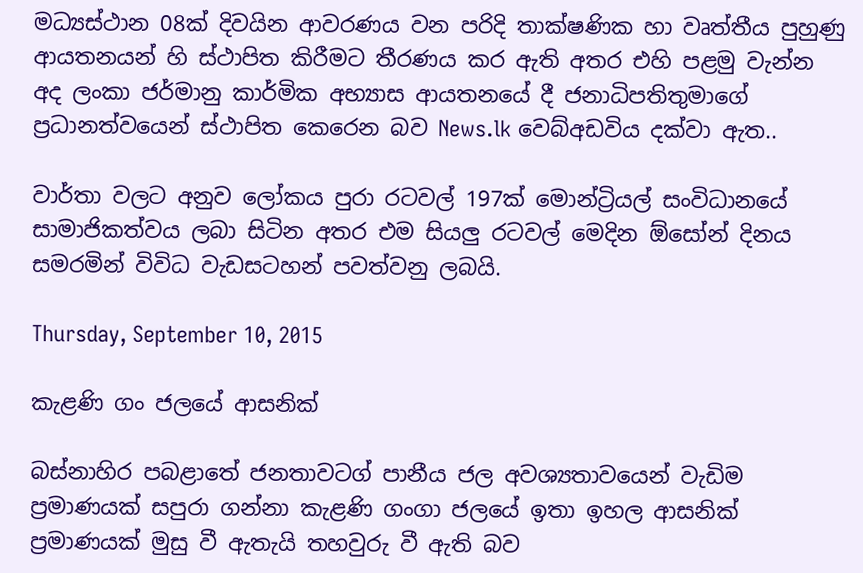මධ්‍යස්ථාන 08ක් දිවයින ආවරණය වන පරිදි තාක්ෂණික හා වෘත්තීය පුහුණු ආයතනයන් හි ස්ථාපිත කිරීමට තීරණය කර ඇති අතර එහි පළමු වැන්න අද ලංකා ජර්මානු කාර්මික අභ්‍යාස ආයතනයේ දී ජනාධිපතිතුමාගේ ප්‍රධානත්වයෙන් ස්ථාපිත කෙරෙන බව News.lk වෙබ්අඩවිය දක්වා ඇත..

වාර්තා වලට අනුව ලෝකය පුරා රටවල් 197ක් මොන්ට්‍රියල් සංවිධානයේ සාමාජිකත්වය ලබා සිටින අතර එම සියලු රටවල් මෙදින ඕසෝන් දිනය සමරමින් විවිධ වැඩසටහන් පවත්වනු ලබයි.

Thursday, September 10, 2015

කැළණි ගං ජලයේ ආසනික්

බස්නාහිර පබළාතේ ජනතාවටග් පානීය ජල අවශ්‍යතාවයෙන් වැඩිම ප්‍රමාණයක් සපුරා ගන්නා කැළණි ගංගා ජලයේ ඉතා ඉහල ආසනික් ප්‍රමාණයක් මුසු වී ඇතැයි තහවුරු වී ඇති බව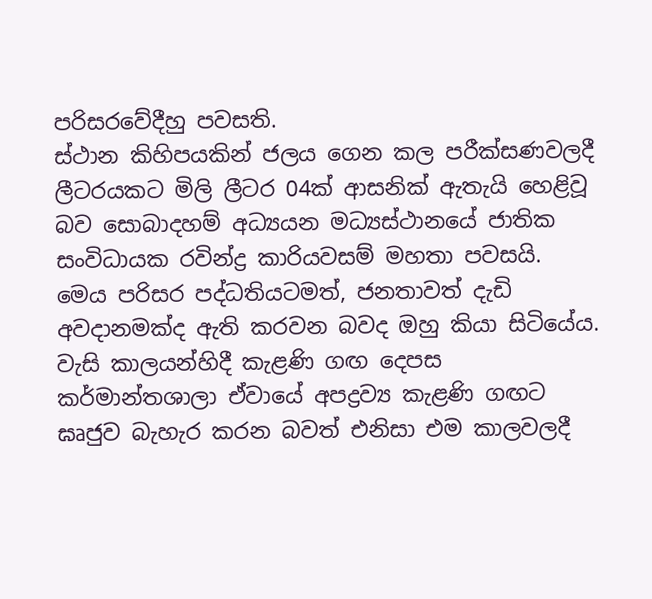පරිසරවේදීහු පවසති.
ස්ථාන කිහිපයකින් ජලය ගෙන කල පරීක්‍සණවලදී ලීටරයකට මිලි ලීටර 04ක් ආසනික් ඇතැයි හෙළිවූ බව සොබාදහම් අධ්‍යයන මධ්‍යස්ථානයේ ජාතික සංවිධායක රවින්ද්‍ර කාරියවසම් මහතා පවසයි.
මෙය පරිසර පද්ධතියටමත්, ජනතාවත් දැඩි අවදානමක්ද ඇති කරවන බවද ඔහු කියා සිටියේය.
වැසි කාලයන්හිදී කැළණි ගඟ දෙපස කර්මාන්තශාලා ඒවායේ අපද්‍රව්‍ය කැළණි ගඟට ඝෘජුව බැහැර කරන බවත් එනිසා එම කාලවලදී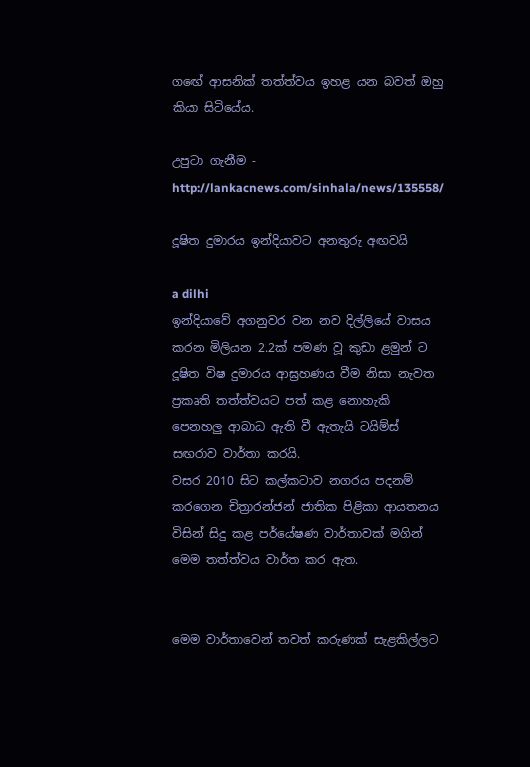ගඟේ ආසනික් තත්ත්වය ඉහළ යන බවත් ඔහු කියා සිටියේය.

උපුටා ගැනීම - http://lankacnews.com/sinhala/news/135558/

දූෂිත දුමාරය ඉන්දියාවට අනතුරු අඟවයි

a dilhi
ඉන්දියාවේ අගනුවර වන නව දිල්ලියේ වාසය කරන මිලියන 2.2ක් පමණ වූ කුඩා ළමුන් ට දූෂිත විෂ දුමාරය ආඝ්‍රහණය වීම නිසා නැවත ප්‍රකෘති තත්ත්වයට පත් කළ නොහැකි පෙනහලු ආබාධ ඇති වී ඇතැයි ටයිම්ස් සඟරාව වාර්තා කරයි.
වසර 2010 සිට කල්කටාව නගරය පදනම් කරගෙන චිත්‍රාරන්ජන් ජාතික පිළිකා ආයතනය විසින් සිදු කළ පර්යේෂණ වාර්තාවක් මගින් මෙම තත්ත්වය වාර්ත කර ඇත.


මෙම වාර්තාවෙන් තවත් කරුණක් සැළකිල්ලට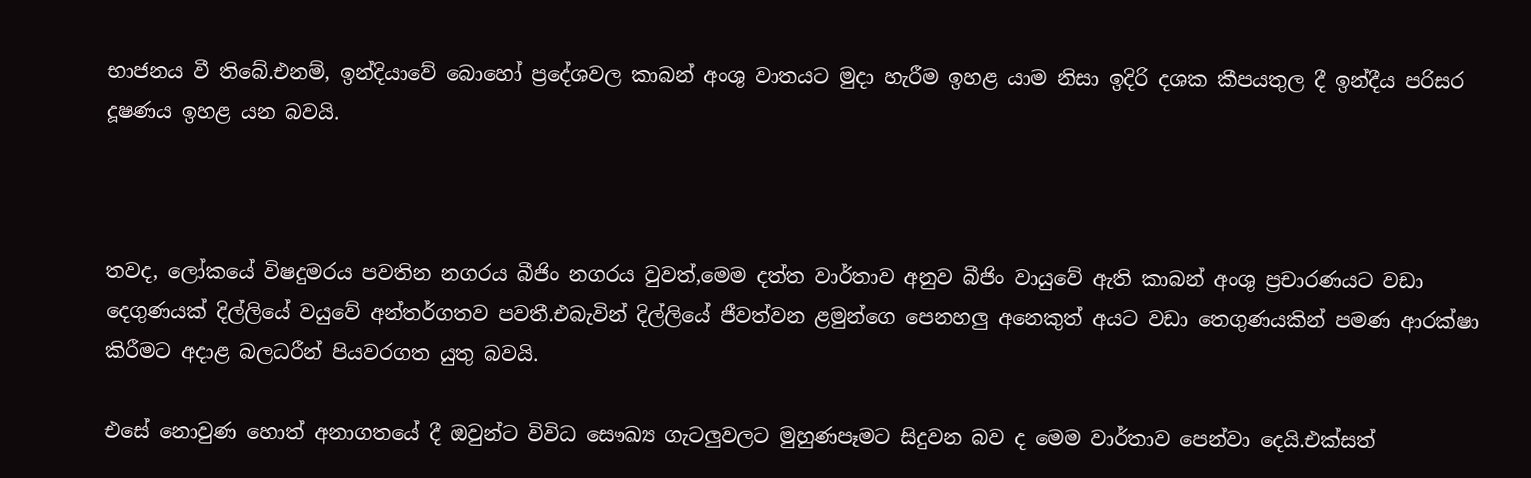භාජනය වී තිබේ.එනම්, ඉන්දියාවේ බොහෝ ප්‍රදේශවල කාබන් අංශු වාතයට මුදා හැරීම ඉහළ යාම නිසා ඉදිරි දශක කීපයතුල දී ඉන්දීය පරිසර දූෂණය ඉහළ යන බවයි.



තවද, ලෝකයේ විෂදුමරය පවතින නගරය බීජිං නගරය වුවත්,මෙම දත්ත වාර්තාව අනුව බීජිං වායුවේ ඇති කාබන් අංශු ප්‍රචාරණයට වඩා දෙගුණයක් දිල්ලියේ වයුවේ අන්තර්ගතව පවතී.එබැවින් දිල්ලියේ ජීවත්වන ළමුන්ගෙ පෙනහලු අනෙකුත් අයට වඩා තෙගුණයකින් පමණ ආරක්ෂා කිරීමට අදාළ බලධරීන් පියවරගත යුතු බවයි.

එසේ නොවුණ හොත් අනාගතයේ දී ඔවුන්ට විවිධ සෞඛ්‍ය ගැටලුවලට මුහුණපෑමට සිදුවන බව ද මෙම වාර්තාව පෙන්වා දෙයි.එක්සත්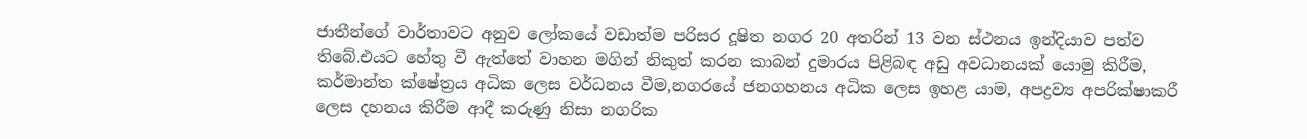ජාතීන්ගේ වාර්තාවට අනුව ලෝකයේ වඩාත්ම පරිසර දූෂිත නගර 20 අතරින් 13 වන ස්ථනය ඉන්දියාව පත්ව තිබේ.එයට හේතු වී ඇත්තේ වාහන මගින් නිකුත් කරන කාබන් දුමාරය පිළිබඳ අඩු අවධානයක් යොමු කිරීම, කර්මාන්ත ක්ෂේත්‍රය අධික ලෙස වර්ධනය වීම,නගරයේ ජනගහනය අධික ලෙස ඉහළ යාම, අපද්‍රව්‍ය අපරික්ෂාකරී ලෙස දහනය කිරීම ආදී කරුණු නිසා නගරික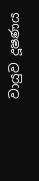වායුව දූෂණය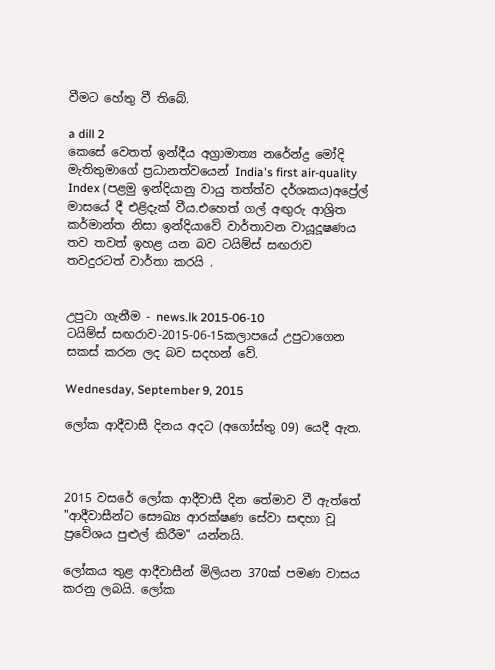වීමට හේතු වී තිබේ.

a dill 2
කෙසේ වෙතත් ඉන්දීය අග්‍රාමාත්‍ය නරේන්ද්‍ර මෝදි මැතිතුමාගේ ප්‍රධානත්වයෙන් India's first air-quality Index (පළමු ඉන්දියානු වායු තත්ත්ව දර්ශකය)අප්‍රේල් මාසයේ දී එළිදැක් වීය.එහෙත් ගල් අඟුරු ආශ්‍රිත කර්මාන්ත නිසා ඉන්දියාවේ වාර්තාවන වායූදූෂණය තව තවත් ඉහළ යන බව ටයිම්ස් සඟරාව තවදුරටත් වාර්තා කරයි .


උපුටා ගැනීම - news.lk 2015-06-10
ටයිම්ස් සඟරාව-2015-06-15කලාපයේ උපුටාගෙන සකස් කරන ලද බව සදහන් වේ.

Wednesday, September 9, 2015

ලෝක ආදීවාසී දිනය අදට (අගෝස්තු 09) යෙදී ඇත.



2015 වසරේ ලෝක ආදීවාසී දින තේමාව වී ඇත්තේ "ආදීවාසීන්ට සෞඛ්‍ය ආරක්ෂණ සේවා සඳහා වූ ප්‍රවේශය පුළුල් කිරීම" යන්නයි.

ලෝකය තුළ ආදීවාසීන් මිලියන 370ක් පමණ වාසය කරනු ලබයි. ලෝක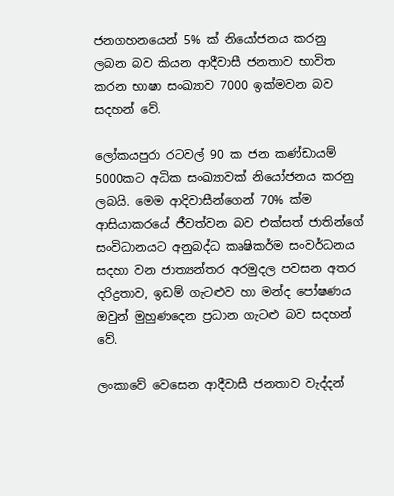ජනගහනයෙන් 5% ක් නියෝජනය කරනු ලබන බව කියන ආදීවාසී ජනතාව භාවිත කරන භාෂා සංඛ්‍යාව 7000 ඉක්මවන බව සදහන් වේ.

ලෝකයපුරා රටවල් 90 ක ජන කණ්ඩායම් 5000කට අධික සංඛ්‍යාවක් නියෝජනය කරනු ලබයි. මෙම ආදිවාසීන්ගෙන් 70% ක්ම ආසියාකරයේ ජීවත්වන බව එක්සත් ජාතින්ගේ සංවිධානයට අනුබද්ධ කෘෂිකර්ම සංවර්ධනය සදහා වන ජාත්‍යන්තර අරමුදල පවසන අතර දරිද්‍රතාව, ඉඩම් ගැටළුව හා මන්ද පෝෂණය ඔවුන් මුහුණදෙන ප්‍රධාන ගැටළු බව සදහන් වේ.

ලංකාවේ වෙසෙන ආදීවාසී ජනතාව වැද්දන්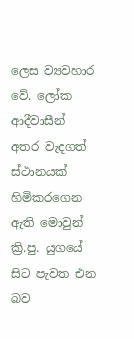ලෙස ව්‍යවහාර වේ. ලෝක ආදීවාසීන් අතර වැදගත් ස්ථානයක් හිමිකරගෙන ඇති මොවුන්  ක්‍රි.පු. යුගයේ සිට පැවත එන බව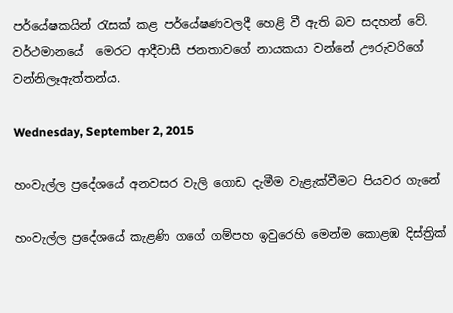පර්යේෂකයින් රැසක් කළ පර්යේෂණවලදී හෙළි වී ඇති බව සදහන් වේ. වර්ථමානයේ  මෙරට ආදීවාසී ජනතාවගේ නායකයා වන්නේ ඌරුවරිගේ වන්නිලෑඇත්තන්ය.

Wednesday, September 2, 2015

හංවැල්ල ප්‍රදේශයේ අනවසර වැලි ගොඩ දැමීම වැළැක්වීමට පියවර ගැනේ

හංවැල්ල ප්‍රදේශයේ කැළණි ගගේ ගම්පහ ඉවුරෙහි මෙන්ම කොළඹ දිස්ත්‍රික්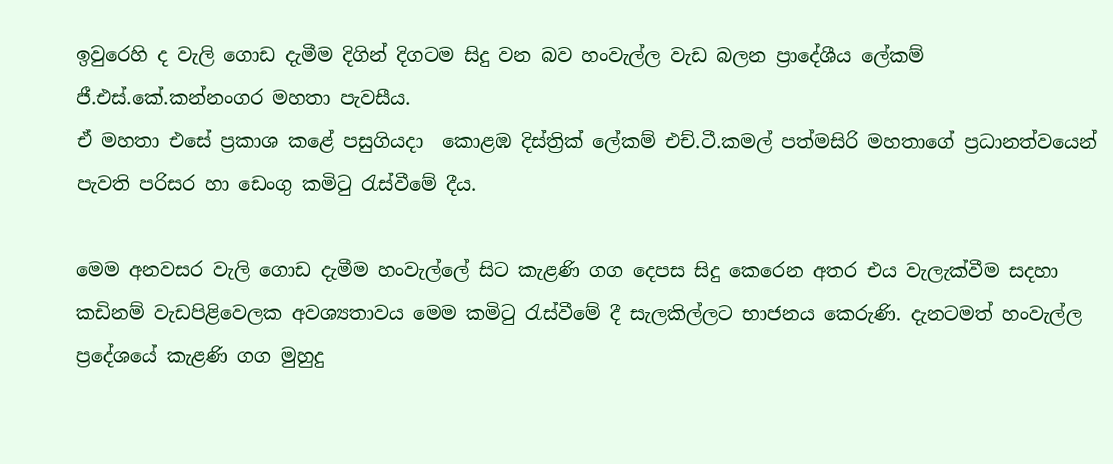ඉවුරෙහි ද වැලි ගොඩ දැමීම දිගින් දිගටම සිදු වන බව හංවැල්ල වැඩ බලන ප්‍රාදේශීය ලේකම් ජී.එස්.කේ.කන්නංගර මහතා පැවසීය.
ඒ මහතා එසේ ප්‍රකාශ කළේ පසුගියදා  කොළඹ දිස්ත්‍රික් ලේකම් එච්.ටී.කමල් පත්මසිරි මහතාගේ ප්‍රධානත්වයෙන් පැවති පරිසර හා ඩෙංගු කමිටු රැස්වීමේ දීය.

මෙම අනවසර වැලි ගොඩ දැමීම හංවැල්ලේ සිට කැළණි ගග දෙපස සිදු කෙරෙන අතර එය වැලැක්වීම සදහා කඩිනම් වැඩපිළිවෙලක අවශ්‍යතාවය මෙම කමිටු රැස්වීමේ දී සැලකිල්ලට භාජනය කෙරුණි. දැනටමත් හංවැල්ල ප්‍රදේශයේ කැළණි ගග මුහුදු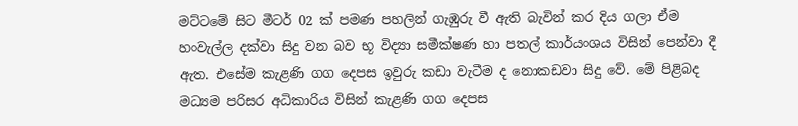මට්ටමේ සිට මීටර් 02 ක් පමණ පහලින් ගැඹුරු වී ඇති බැවින් කර දිය ගලා ඒම හංවැල්ල දක්වා සිදු වන බව භූ විද්‍යා සමීක්ෂණ හා පතල් කාර්යංශය විසින් පෙන්වා දී ඇත. එසේම කැළණි ගග දෙපස ඉවුරු කඩා වැටීම ද නොකඩවා සිදු වේ. මේ පිළිබද මධ්‍යම පරිසර අධිකාරිය විසින් කැළණි ගග දෙපස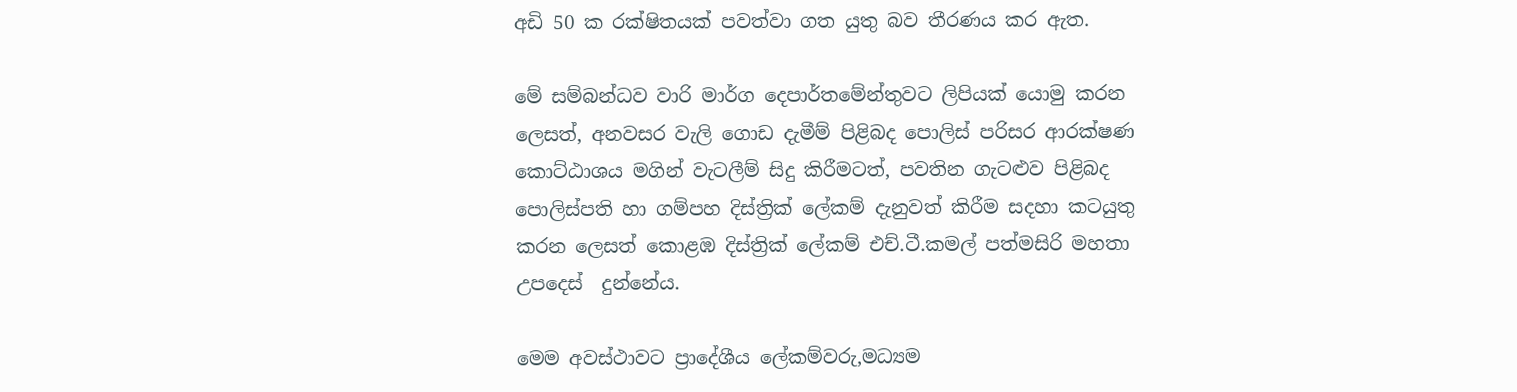අඩි 50 ක රක්ෂිතයක් පවත්වා ගත යුතු බව තීරණය කර ඇත.

මේ සම්බන්ධව වාරි මාර්ග දෙපාර්තමේන්තුවට ලිපියක් යොමු කරන ලෙසත්, අනවසර වැලි ගොඩ දැමීම් පිළිබද පොලිස් පරිසර ආරක්ෂණ කොට්ඨාශය මගින් වැටලීම් සිදු කිරීමටත්, පවතින ගැටළුව පිළිබද පොලිස්පති හා ගම්පහ දිස්ත්‍රික් ලේකම් දැනුවත් කිරීම සදහා කටයුතු කරන ලෙසත් කොළඹ දිස්ත්‍රික් ලේකම් එච්.ටී.කමල් පත්මසිරි මහතා උපදෙස්  දුන්නේය.

මෙම අවස්ථාවට ප්‍රාදේශීය ලේකම්වරු,මධ්‍යම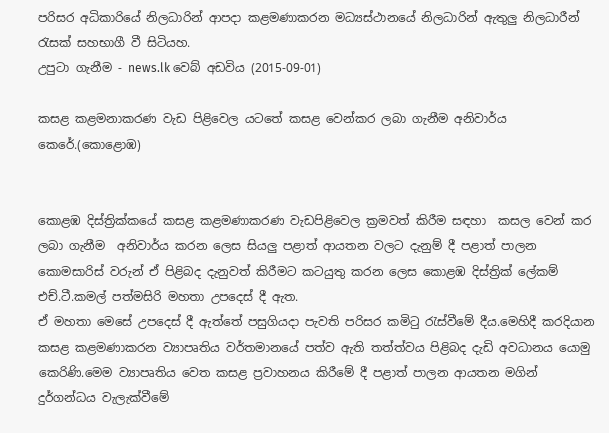පරිසර අධිකාරියේ නිලධාරින් ආපදා කළමණාකරන මධ්‍යස්ථානයේ නිලධාරින් ඇතුලු නිලධාරීන් රැසක් සහභාගී වී සිටියහ.
උපුටා ගැනීම - news.lk වෙබ් අඩවිය (2015-09-01)

කසළ කළමනාකරණ වැඩ පිළිවෙල යටතේ කසළ වෙන්කර ලබා ගැනීම අනිවාර්ය කෙරේ.(කොළොඹ)


කොළඹ දිස්ත්‍රික්කයේ කසළ කළමණාකරණ වැඩපිළිවෙල ක්‍රමවත් කිරීම සඳහා  කසල වෙන් කර ලබා ගැනීම  අනිවාර්ය කරන ලෙස සියලු පළාත් ආයතන වලට දැනුම් දී පළාත් පාලන කොමසාරිස් වරුන් ඒ පිළිබද දැනුවත් කිරීමට කටයුතු කරන ලෙස කොළඹ දිස්ත්‍රික් ලේකම්  එච්.ටී.කමල් පත්මසිරි මහතා උපදෙස් දී ඇත.
ඒ මහතා මෙසේ උපදෙස් දී ඇත්තේ පසුගියදා පැවති පරිසර කමිටු රැස්වීමේ දීය.මෙහිදී කරදියාන කසළ කළමණාකරන ව්‍යාපෘතිය වර්තමානයේ පත්ව ඇති තත්ත්වය පිළිබද දැඩි අවධානය යොමු කෙරිණි.මෙම ව්‍යාපෘතිය වෙත කසළ ප්‍රවාහනය කිරීමේ දී පළාත් පාලන ආයතන මගින් දුර්ගන්ධය වැලැක්වීමේ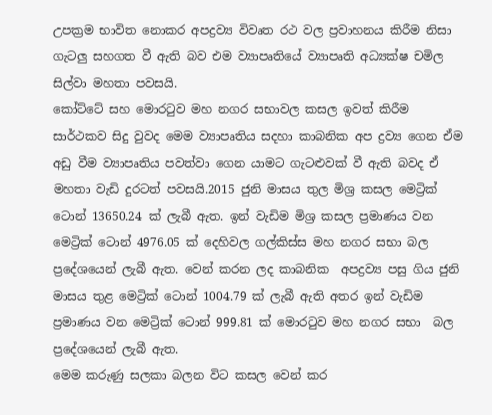උපක්‍රම භාවිත නොකර අපද්‍රව්‍ය විවෘත රථ වල ප්‍රවාහනය කිරීම නිසා ගැටලු සහගත වී ඇති බව එම ව්‍යාපෘතියේ ව්‍යාපෘති අධ්‍යක්ෂ චමිල සිල්වා මහතා පවසයි.
කෝට්ටේ සහ මොරටුව මහ නගර සභාවල කසල ඉවත් කිරීම සාර්ථකව සිදු වුවද මෙම ව්‍යාපෘතිය සදහා කාබනික අප ද්‍රව්‍ය ගෙන ඒම අඩු වීම ව්‍යාපෘතිය පවත්වා ගෙන යාමට ගැටළුවක් වී ඇති බවද ඒ මහතා වැඩි දුරටත් පවසයි.2015 ජුනි මාසය තුල මිශ්‍ර කසල මෙට්‍රික් ටොන් 13650.24 ක් ලැබී ඇත. ඉන් වැඩිම මිශ්‍ර කසල ප්‍රමාණය වන මෙට්‍රික් ටොන් 4976.05 ක් දෙහිවල ගල්කිස්ස මහ නගර සභා බල ප්‍රදේශයෙන් ලැබී ඇත. වෙන් කරන ලද කාබනික  අපද්‍රව්‍ය පසු ගිය ජුනි මාසය තුළ මෙට්‍රික් ටොන් 1004.79 ක් ලැබී ඇති අතර‍ ඉන් වැඩිම ප්‍රමාණය වන මෙට්‍රික් ටොන් 999.81 ක් මොරටුව මහ නගර සභා  බල ප්‍රදේශයෙන් ලැබී ඇත.
මෙම කරුණු සලකා බලන විට කසල වෙන් කර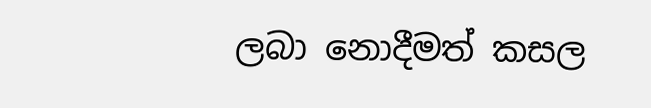ලබා නොදීමත් කසල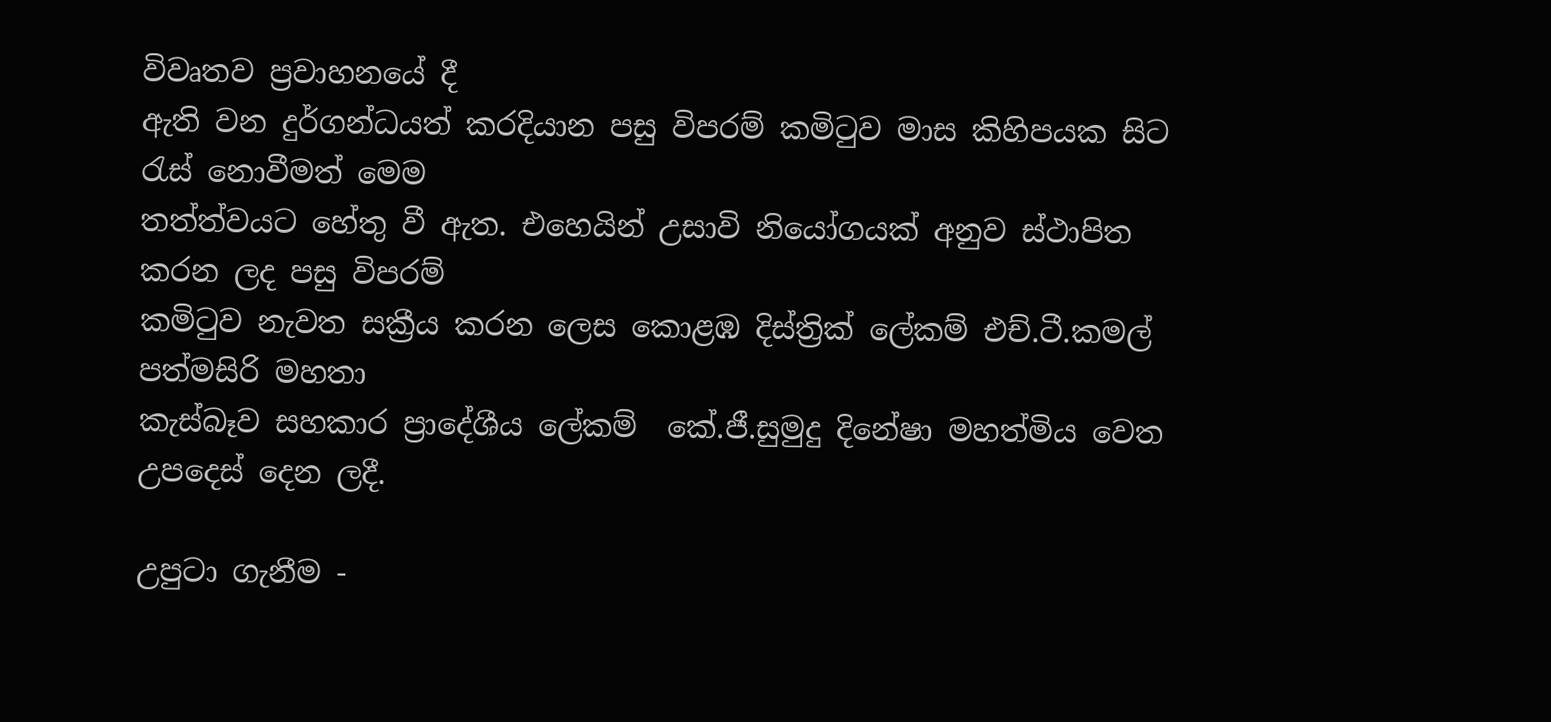විවෘතව ප්‍රවාහනයේ දී
ඇති වන දුර්ගන්ධයත් කරදියාන පසු විපරම් කමිටුව මාස කිහිපයක සිට රැස් නොවීමත් මෙම
තත්ත්වයට හේතු වී ඇත. එහෙයින් උසාවි නියෝගයක් අනුව ස්ථාපිත කරන ලද පසු විපරම්
කමිටුව නැවත සක්‍රීය කරන ලෙස කොළඹ දිස්ත්‍රික් ලේකම් එච්.ටී.කමල් පත්මසිරි මහතා
කැස්බෑව සහකාර ප්‍රාදේශීය ලේකම්  කේ.ජී.සුමුදු දිනේෂා මහත්මිය වෙත උපදෙස් දෙන ලදී.

උපුටා ගැනීම -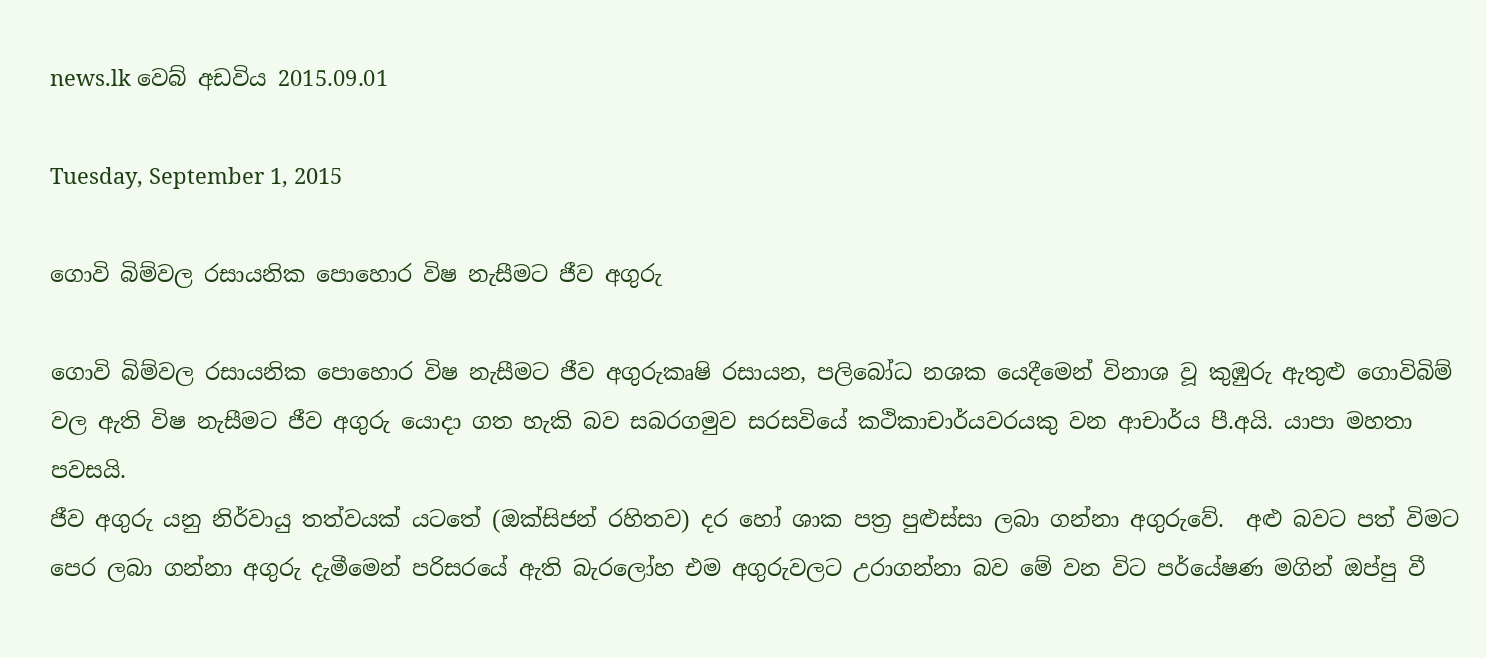news.lk වෙබ් අඩවිය 2015.09.01

Tuesday, September 1, 2015

ගොවි බිම්වල රසායනික පොහොර විෂ නැසීමට ජීව අගුරු

ගොවි බිම්වල රසායනික පොහොර විෂ නැසීමට ජීව අගුරුකෘෂි රසායන, පලිබෝධ නශක යෙදීමෙන් විනාශ වූ කුඹුරු ඇතුළු ගොවිබිම් වල ඇති විෂ නැසීමට ජීව අගුරු යොදා ගත හැකි බව සබරගමුව සරසවියේ කථිකාචාර්යවරයකු වන ආචාර්ය පී.අයි. යාපා මහතා පවසයි.
ජීව අගුරු යනු නිර්වායු තත්වයක් යටතේ (ඔක්සිජන් රහිතව) දර හෝ ශාක පත්‍ර පුළුස්සා ලබා ගන්නා අගුරුවේ.  අළු බවට පත් විමට පෙර ලබා ගන්නා අගුරු දැමීමෙන් පරිසරයේ ඇති බැරලෝහ එම අගුරුවලට උරාගන්නා බව මේ වන විට පර්යේෂණ මගින් ඔප්පු වී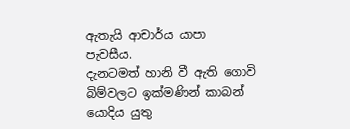ඇතැයි ආචාර්ය යාපා පැවසීය.
දැනටමත් හානි වී ඇති ගොවි බිම්වලට ඉක්මණින් කාබන් යොදිය යුතු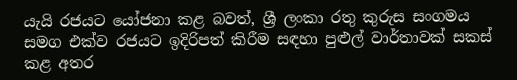යැයි රජයට යෝජනා කළ බවත්, ශ්‍රී ලංකා රතු කුරුස සංගමය සමග එක්ව රජයට ඉදිරිපත් කිරීම සඳහා පුළුල් වාර්තාවක් සකස් කළ අතර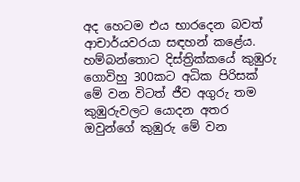අද හෙටම එය භාරදෙන බවත් ආචාර්යවරයා සඳහන් කළේය.
හම්බන්තොට දිස්ත්‍රික්කයේ කුඹුරු ගොවිහු 300කට අධික පිරිසක් මේ වන විටත් ජීව අගුරු තම කුඹුරුවලට යොදන අතර ඔවුන්ගේ කුඹුරු මේ වන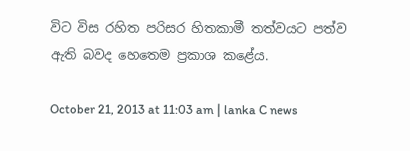විට විස රහිත පරිසර හිතකාමී තත්වයට පත්ව ඇති බවද හෙතෙම ප්‍රකාශ කළේය.

October 21, 2013 at 11:03 am | lanka C news